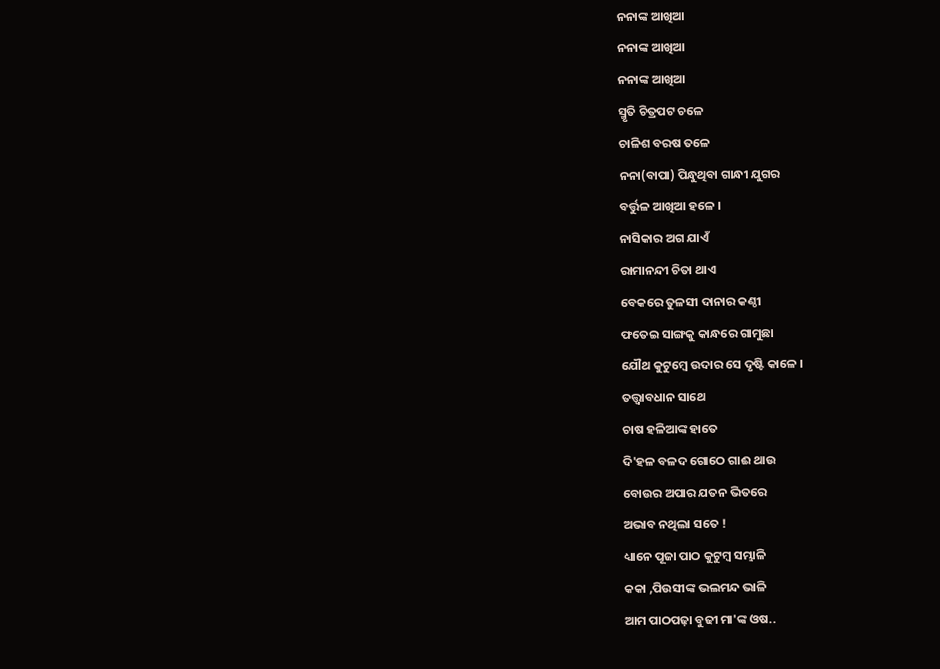ନନାଙ୍କ ଆଖିଆ
ନନାଙ୍କ ଆଖିଆ
ନନାଙ୍କ ଆଖିଆ
ସ୍ମୃତି ଚିତ୍ରପଟ ଚଳେ
ଚାଳିଶ ବରଷ ତଳେ
ନନା(ବାପା) ପିନ୍ଧୁଥିବା ଗାନ୍ଧୀ ଯୁଗର
ବର୍ତ୍ତୁଳ ଆଖିଆ ହଳେ ।
ନାସିକାର ଅଗ ଯାଏଁ
ରାମାନନ୍ଦୀ ଚିତା ଥାଏ
ବେକରେ ତୁଳସୀ ଦାନାର କଣ୍ଠୀ
ଫତେଇ ସାଙ୍ଗକୁ କାନ୍ଧରେ ଗାମୁଛା
ଯୌଥ କୁଟୁମ୍ବେ ଉଦାର ସେ ଦୃଷ୍ଟି କାଳେ ।
ତତ୍ତ୍ଵାବଧାନ ସାଥେ
ଚାଷ ହଳିଆଙ୍କ ହାତେ
ଦି'ହଳ ବଳଦ ଗୋଠେ ଗାଈ ଥାଉ
ବୋଉର ଅପାର ଯତନ ଭିତରେ
ଅଭାବ ନଥିଲା ସତେ !
ଧ୍ୟାନେ ପୂଜା ପାଠ କୁଟୁମ୍ବ ସମ୍ଭାଳି
କକା ,ପିଉସୀଙ୍କ ଭଲମନ୍ଦ ଭାଳି
ଆମ ପାଠପଢ଼ା ବୁଢୀ ମା'ଙ୍କ ଓଷ..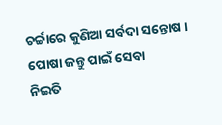ଚର୍ଚ୍ଚାରେ କୁଣିଆ ସର୍ବଦା ସନ୍ତୋଷ ।
ପୋଷା ଜନ୍ତୁ ପାଇଁ ସେବା
ନିଇତି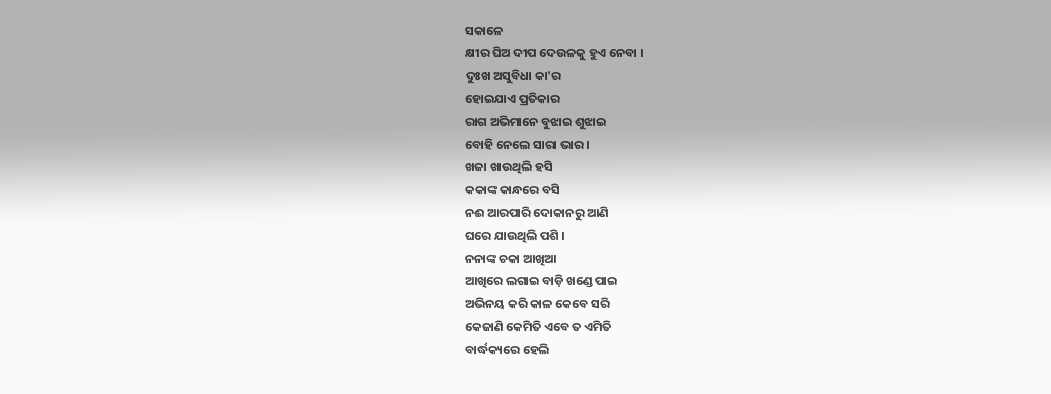ସକାଳେ
କ୍ଷୀର ଘିଅ ଦୀପ ଦେଉଳକୁ ହୁଏ ନେବା ।
ଦୁଃଖ ଅସୁବିଧା କା'ର
ହୋଇଯାଏ ପ୍ରତିକାର
ରାଗ ଅଭିମାନେ ବୁଝାଇ ଶୁଝାଇ
ବୋହି ନେଲେ ସାରା ଭାର ।
ଖଜା ଖାଉଥିଲି ହସି
କକାଙ୍କ କାନ୍ଧରେ ବସି
ନଈ ଆରପାରି ଦୋକାନରୁ ଆଣି
ଘରେ ଯାଉଥିଲି ପଶି ।
ନନାଙ୍କ ଚକା ଆଖିଆ
ଆଖିରେ ଲଗାଇ ବାଡ଼ି ଖଣ୍ଡେ ପାଇ
ଅଭିନୟ କରି କାଳ କେବେ ସରି
କେଜାଣି କେମିତି ଏବେ ତ ଏମିତି
ବାର୍ଦ୍ଧକ୍ୟରେ ହେଲି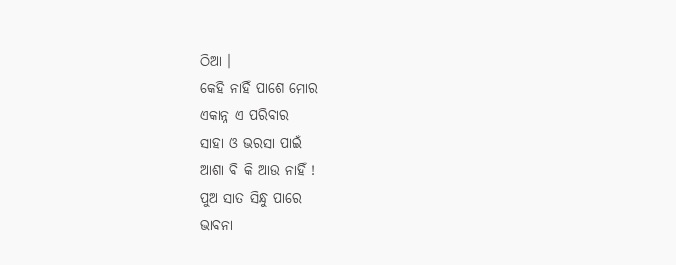ଠିଆ ।
କେହି ନାହିଁ ପାଶେ ମୋର
ଏକାନ୍ନ ଏ ପରିବାର
ସାହା ଓ ଭରସା ପାଇଁ
ଆଶା ବି କି ଆଉ ନାହିଁ !
ପୁଅ ସାତ ସିନ୍ଧୁ ପାରେ
ଭାବନା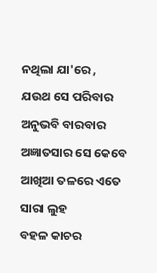ନଥିଲା ଯା'ରେ ,
ଯଉଥ ସେ ପରିବାର
ଅନୁଭବି ବାରବାର
ଅଜ୍ଞାତସାର ସେ କେବେ
ଆଖିଆ ତଳରେ ଏତେ ସାରା ଲୁହ
ବହଳ କାଚର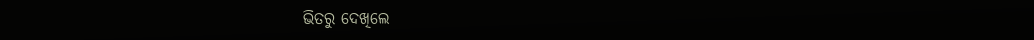ଭିତରୁ ଦେଖିଲେ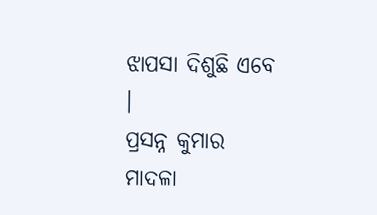ଝାପସା ଦିଶୁଛି ଏବେ ।
ପ୍ରସନ୍ନ କୁମାର ମାଦଳା